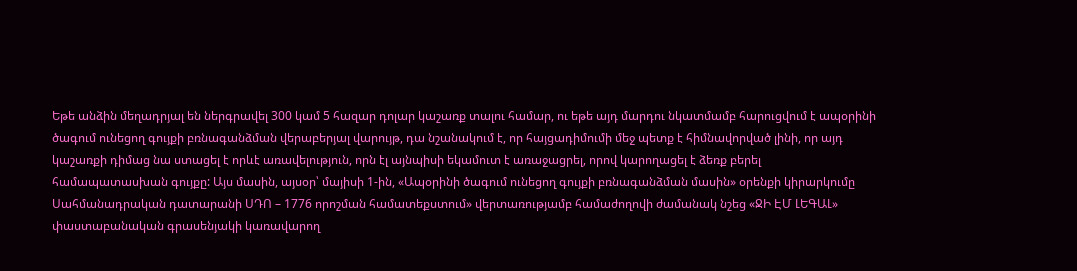Եթե անձին մեղադրյալ են ներգրավել 300 կամ 5 հազար դոլար կաշառք տալու համար, ու եթե այդ մարդու նկատմամբ հարուցվում է ապօրինի ծագում ունեցող գույքի բռնագանձման վերաբերյալ վարույթ, դա նշանակում է, որ հայցադիմումի մեջ պետք է հիմնավորված լինի, որ այդ կաշառքի դիմաց նա ստացել է որևէ առավելություն, որն էլ այնպիսի եկամուտ է առաջացրել, որով կարողացել է ձեռք բերել համապատասխան գույքը: Այս մասին, այսօր՝ մայիսի 1-ին, «Ապօրինի ծագում ունեցող գույքի բռնագանձման մասին» օրենքի կիրարկումը Սահմանադրական դատարանի ՍԴՈ – 1776 որոշման համատեքստում» վերտառությամբ համաժողովի ժամանակ նշեց «ՋԻ ԷՄ ԼԵԳԱԼ» փաստաբանական գրասենյակի կառավարող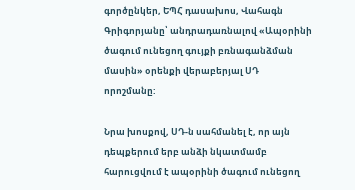գործընկեր, ԵՊՀ դասախոս, Վահագն Գրիգորյանը՝ անդրադառնալով «Ապօրինի ծագում ունեցող գույքի բռնագանձման մասին» օրենքի վերաբերյալ ՍԴ որոշմանը:

Նրա խոսքով, ՍԴ-ն սահմանել է, որ այն դեպքերում երբ անձի նկատմամբ հարուցվում է ապօրինի ծագում ունեցող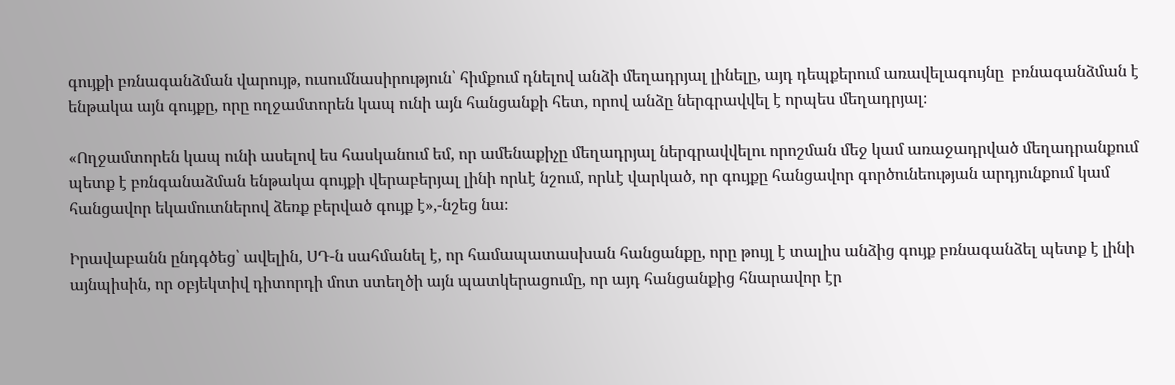գույքի բռնագանձման վարույթ, ուսումնասիրություն՝ հիմքում դնելով անձի մեղադրյալ լինելը, այդ դեպքերում առավելագույնը  բռնագանձման է ենթակա այն գույքը, որը ողջամտորեն կապ ունի այն հանցանքի հետ, որով անձը ներգրավվել է որպես մեղադրյալ։

«Ողջամտորեն կապ ունի ասելով ես հասկանում եմ, որ ամենաքիչը մեղադրյալ ներգրավվելու որոշման մեջ կամ առաջադրված մեղադրանքում պետք է բռնգանաձման ենթակա գույքի վերաբերյալ լինի որևէ նշում, որևէ վարկած, որ գույքը հանցավոր գործունեության արդյունքում կամ հանցավոր եկամուտներով ձեռք բերված գույք է»,-նշեց նա։

Իրավաբանն ընդգծեց՝ ավելին, ՍԴ-ն սահմանել է, որ համապատասխան հանցանքը, որը թույլ է տալիս անձից գույք բռնագանձել պետք է լինի այնպիսին, որ օբյեկտիվ դիտորդի մոտ ստեղծի այն պատկերացումը, որ այդ հանցանքից հնարավոր էր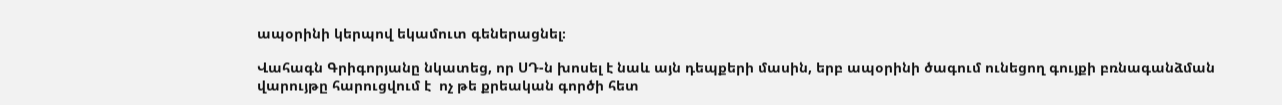ապօրինի կերպով եկամուտ գեներացնել։

Վահագն Գրիգորյանը նկատեց, որ ՍԴ-ն խոսել է նաև այն դեպքերի մասին, երբ ապօրինի ծագում ունեցող գույքի բռնագանձման վարույթը հարուցվում է  ոչ թե քրեական գործի հետ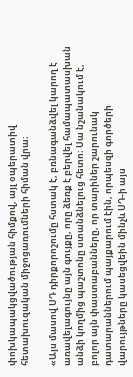փոխկապակցվածության հիմքով, այլ օպերատիվ հետախուզական միջոցառումների հիման վրա։

«Այս մասով ՍԴ դիրքորոշումը հստակ է, բռնագանձվել կարող է առավելագույնը այն գույքը, որը ձեռք է բերվել համապատասխան անձի կողմից պաշտոնը ստանձնելուց հետո։ Սա նշանակում է, բոլոր այն փաստաբանները, որ տարիներ շարունակ դատարաններում պայքարում էին, որպեսզի գործերի վարույթները կասեցվեին մինչև ՍԴ-ի այս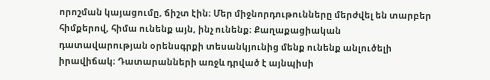որոշման կայացումը, ճիշտ էին։ Մեր միջնորդութունները մերժվել են տարբեր հիմքերով, հիմա ունենք այն, ինչ ունենք։ Քաղաքացիական դատավարության օրենսգրքի տեսանկյունից մենք ունենք անլուծելի իրավիճակ։ Դատարանների առջև դրված է այնպիսի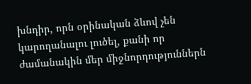խնդիր, որն օրինական ձևով չեն կարողանալու լուծել, քանի որ ժամանակին մեր միջնորդություններն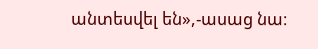անտեսվել են»,-ասաց նա։